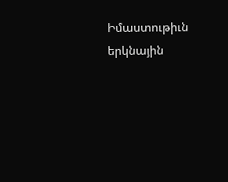Իմաստութիւն երկնային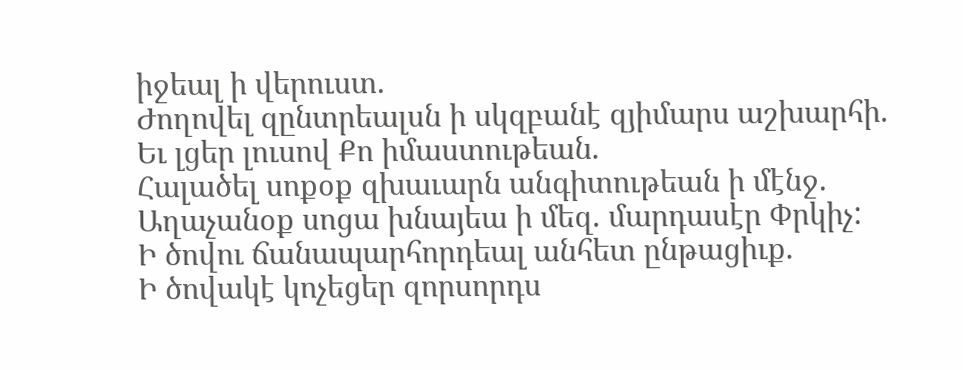իջեալ ի վերուստ.
Ժողովել զընտրեալսն ի սկզբանէ զյիմարս աշխարհի.
Եւ լցեր լուսով Քո իմաստութեան.
Հալածել սոքօք զխաւարն անգիտութեան ի մէնջ.
Աղաչանօք սոցա խնայեա ի մեզ. մարդասէր Փրկիչ:
Ի ծովու ճանապարհորդեալ անհետ ընթացիւք.
Ի ծովակէ կոչեցեր զորսորդս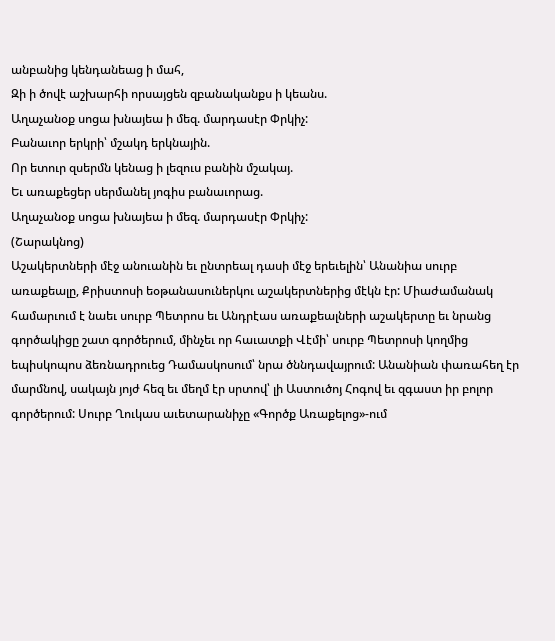անբանից կենդանեաց ի մահ,
Զի ի ծովէ աշխարհի որսայցեն զբանականքս ի կեանս.
Աղաչանօք սոցա խնայեա ի մեզ. մարդասէր Փրկիչ:
Բանաւոր երկրի՝ մշակդ երկնային.
Որ ետուր զսերմն կենաց ի լեզուս բանին մշակայ.
Եւ առաքեցեր սերմանել յոգիս բանաւորաց.
Աղաչանօք սոցա խնայեա ի մեզ. մարդասէր Փրկիչ:
(Շարակնոց)
Աշակերտների մէջ անուանին եւ ընտրեալ դասի մէջ երեւելին՝ Անանիա սուրբ առաքեալը, Քրիստոսի եօթանասուներկու աշակերտներից մէկն էր: Միաժամանակ համարւում է նաեւ սուրբ Պետրոս եւ Անդրէաս առաքեալների աշակերտը եւ նրանց գործակիցը շատ գործերում, մինչեւ որ հաւատքի Վէմի՝ սուրբ Պետրոսի կողմից եպիսկոպոս ձեռնադրուեց Դամասկոսում՝ նրա ծննդավայրում: Անանիան փառահեղ էր մարմնով, սակայն յոյժ հեզ եւ մեղմ էր սրտով՝ լի Աստուծոյ Հոգով եւ զգաստ իր բոլոր գործերում: Սուրբ Ղուկաս աւետարանիչը «Գործք Առաքելոց»-ում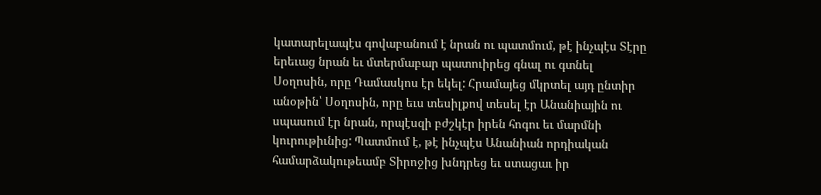կատարելապէս գովաբանում է նրան ու պատմում, թէ ինչպէս Տէրը երեւաց նրան եւ մտերմաբար պատուիրեց գնալ ու գտնել Սօղոսին, որը Դամասկոս էր եկել: Հրամայեց մկրտել այդ ընտիր անօթին՝ Սօղոսին, որը եւս տեսիլքով տեսել էր Անանիային ու սպասում էր նրան, որպէսզի բժշկէր իրեն հոգու եւ մարմնի կուրութիւնից: Պատմում է, թէ ինչպէս Անանիան որդիական համարձակութեամբ Տիրոջից խնդրեց եւ ստացաւ իր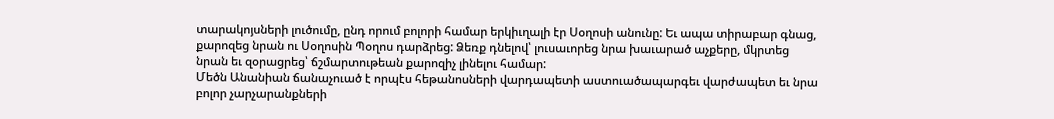տարակոյսների լուծումը, ընդ որում բոլորի համար երկիւղալի էր Սօղոսի անունը: Եւ ապա տիրաբար գնաց, քարոզեց նրան ու Սօղոսին Պօղոս դարձրեց: Ձեռք դնելով՝ լուսաւորեց նրա խաւարած աչքերը, մկրտեց նրան եւ զօրացրեց՝ ճշմարտութեան քարոզիչ լինելու համար:
Մեծն Անանիան ճանաչուած է որպէս հեթանոսների վարդապետի աստուածապարգեւ վարժապետ եւ նրա բոլոր չարչարանքների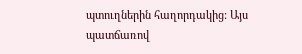պտուղներին հաղորդակից: Այս պատճառով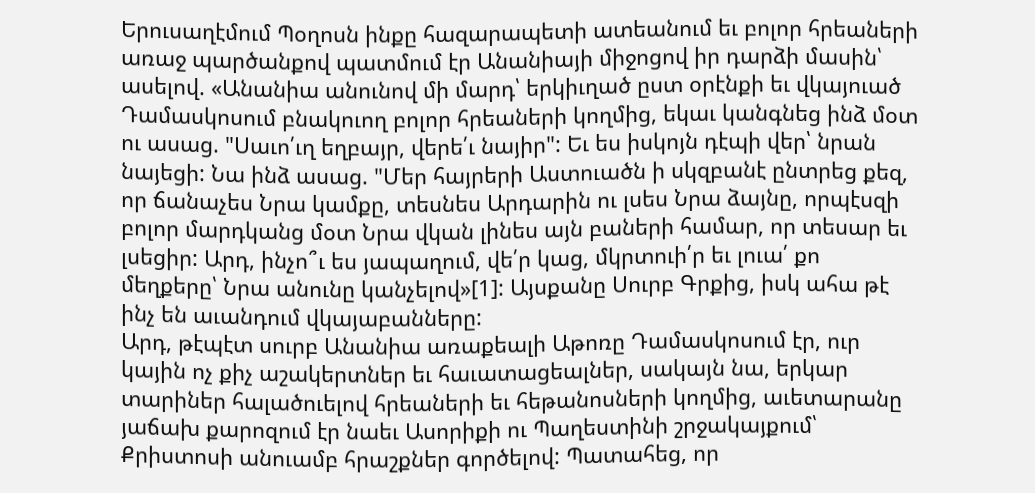Երուսաղէմում Պօղոսն ինքը հազարապետի ատեանում եւ բոլոր հրեաների առաջ պարծանքով պատմում էր Անանիայի միջոցով իր դարձի մասին՝ ասելով. «Անանիա անունով մի մարդ՝ երկիւղած ըստ օրէնքի եւ վկայուած Դամասկոսում բնակուող բոլոր հրեաների կողմից, եկաւ կանգնեց ինձ մօտ ու ասաց. "Սաւո՛ւղ եղբայր, վերե՛ւ նայիր": Եւ ես իսկոյն դէպի վեր՝ նրան նայեցի: Նա ինձ ասաց. "Մեր հայրերի Աստուածն ի սկզբանէ ընտրեց քեզ, որ ճանաչես Նրա կամքը, տեսնես Արդարին ու լսես Նրա ձայնը, որպէսզի բոլոր մարդկանց մօտ Նրա վկան լինես այն բաների համար, որ տեսար եւ լսեցիր: Արդ, ինչո՞ւ ես յապաղում, վե՛ր կաց, մկրտուի՛ր եւ լուա՛ քո մեղքերը՝ Նրա անունը կանչելով»[1]: Այսքանը Սուրբ Գրքից, իսկ ահա թէ ինչ են աւանդում վկայաբանները:
Արդ, թէպէտ սուրբ Անանիա առաքեալի Աթոռը Դամասկոսում էր, ուր կային ոչ քիչ աշակերտներ եւ հաւատացեալներ, սակայն նա, երկար տարիներ հալածուելով հրեաների եւ հեթանոսների կողմից, աւետարանը յաճախ քարոզում էր նաեւ Ասորիքի ու Պաղեստինի շրջակայքում՝ Քրիստոսի անուամբ հրաշքներ գործելով: Պատահեց, որ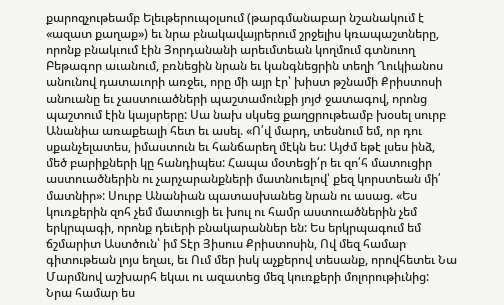քարոզչութեամբ Ելեւթերուպօլսում (թարգմանաբար նշանակում է «ազատ քաղաք») եւ նրա բնակավայրերում շրջելիս կռապաշտները, որոնք բնակւում էին Յորդանանի արեւմտեան կողմում գտնուող Բեթագոր աւանում, բռնեցին նրան եւ կանգնեցրին տեղի Ղուկիանոս անունով դատաւորի առջեւ, որը մի այր էր՝ խիստ թշնամի Քրիստոսի անուանը եւ չաստուածների պաշտամունքի յոյժ ջատագով, որոնց պաշտում էին կայսրերը: Սա նախ սկսեց քաղցրութեամբ խօսել սուրբ Անանիա առաքեալի հետ եւ ասել. «Ո՛վ մարդ, տեսնում եմ, որ դու սքանչելատես, իմաստուն եւ հանճարեղ մէկն ես: Այժմ եթէ լսես ինձ, մեծ բարիքների կը հանդիպես: Հապա մօտեցի՛ր եւ զո՛հ մատուցիր աստուածներին ու չարչարանքների մատնուելով՝ քեզ կորստեան մի՛ մատնիր»: Սուրբ Անանիան պատասխանեց նրան ու ասաց. «Ես կուռքերին զոհ չեմ մատուցի եւ խուլ ու համր աստուածներին չեմ երկրպագի, որոնք դեւերի բնակարաններ են: Ես երկրպագում եմ ճշմարիտ Աստծուն՝ իմ Տէր Յիսուս Քրիստոսին, Ով մեզ համար գիտութեան լոյս եղաւ, եւ Ում մեր իսկ աչքերով տեսանք, որովհետեւ Նա Մարմնով աշխարհ եկաւ ու ազատեց մեզ կուռքերի մոլորութիւնից: Նրա համար ես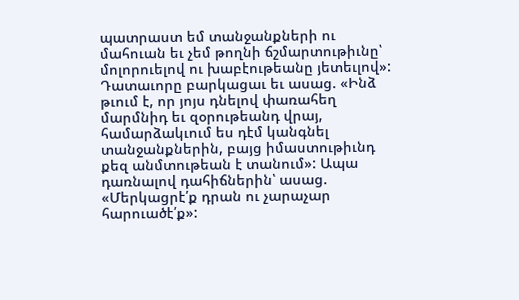պատրաստ եմ տանջանքների ու մահուան եւ չեմ թողնի ճշմարտութիւնը՝ մոլորուելով ու խաբէութեանը յետեւլով»:
Դատաւորը բարկացաւ եւ ասաց. «Ինձ թւում է, որ յոյս դնելով փառահեղ մարմնիդ եւ զօրութեանդ վրայ, համարձակւում ես դէմ կանգնել տանջանքներին, բայց իմաստութիւնդ քեզ անմտութեան է տանում»: Ապա դառնալով դահիճներին՝ ասաց. «Մերկացրէ՛ք դրան ու չարաչար հարուածէ՛ք»: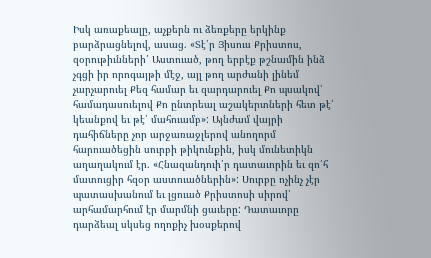Իսկ առաքեալը, աչքերն ու ձեռքերը երկինք բարձրացնելով, ասաց. «Տէ՛ր Յիսուս Քրիստոս, զօրութիւնների՛ Աստուած, թող երբէք թշնամին ինձ չգցի իր որոգայթի մէջ, այլ թող արժանի լինեմ չարչարուել Քեզ համար եւ զարդարուել Քո պսակով՝ համադասուելով Քո ընտրեալ աշակերտների հետ թէ՛ կեանքով եւ թէ՛ մահուամբ»: Այնժամ վայրի դահիճները չոր արջառաջլերով անողորմ հարուածեցին սուրբի թիկունքին, իսկ մունետիկն աղաղակում էր. «Հնազանդուի՛ր դատաւորին եւ զո՛հ մատուցիր հզօր աստուածներին»: Սուրբը ոչինչ չէր պատասխանում եւ լցուած Քրիստոսի սիրով՝ արհամարհում էր մարմնի ցաւերը: Դատաւորը դարձեալ սկսեց ողոքիչ խօսքերով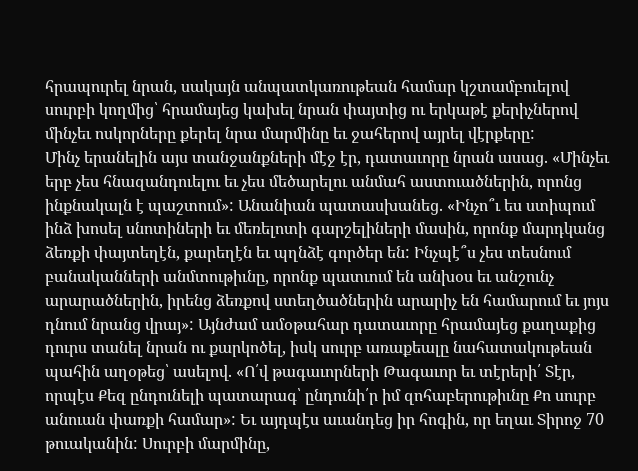հրապուրել նրան, սակայն անպատկառութեան համար կշտամբուելով սուրբի կողմից՝ հրամայեց կախել նրան փայտից ու երկաթէ քերիչներով մինչեւ ոսկորները քերել նրա մարմինը եւ ջահերով այրել վէրքերը:
Մինչ երանելին այս տանջանքների մէջ էր, դատաւորը նրան ասաց. «Մինչեւ երբ չես հնազանդուելու եւ չես մեծարելու անմահ աստուածներին, որոնց ինքնակալն է պաշտում»: Անանիան պատասխանեց. «Ինչո՞ւ ես ստիպում ինձ խոսել սնոտիների եւ մեռելոտի գարշելիների մասին, որոնք մարդկանց ձեռքի փայտեղէն, քարեղէն եւ պղնձէ գործեր են: Ինչպէ՞ս չես տեսնում բանականների անմտութիւնը, որոնք պատւում են անխօս եւ անշունչ արարածներին, իրենց ձեռքով ստեղծածներին արարիչ են համարում եւ յոյս դնում նրանց վրայ»: Այնժամ ամօթահար դատաւորը հրամայեց քաղաքից դուրս տանել նրան ու քարկոծել, իսկ սուրբ առաքեալը նահատակութեան պահին աղօթեց՝ ասելով. «Ո՛վ թագաւորների Թագաւոր եւ տէրերի՛ Տէր, որպէս Քեզ ընդունելի պատարագ՝ ընդունի՛ր իմ զոհաբերութիւնը Քո սուրբ անուան փառքի համար»: Եւ այդպէս աւանդեց իր հոգին, որ եղաւ Տիրոջ 70 թուականին: Սուրբի մարմինը,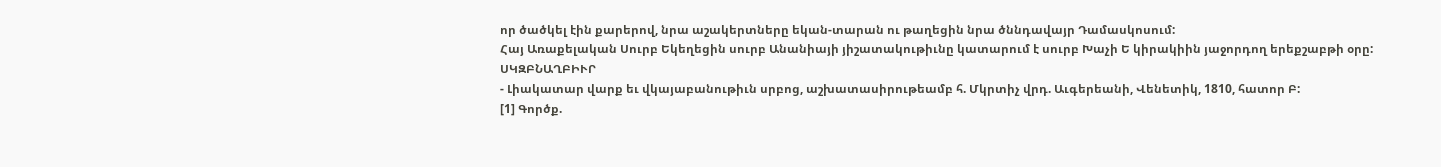որ ծածկել էին քարերով, նրա աշակերտները եկան-տարան ու թաղեցին նրա ծննդավայր Դամասկոսում:
Հայ Առաքելական Սուրբ Եկեղեցին սուրբ Անանիայի յիշատակութիւնը կատարում է սուրբ Խաչի Ե կիրակիին յաջորդող երեքշաբթի օրը:
ՍԿԶԲՆԱՂԲԻՒՐ
- Լիակատար վարք եւ վկայաբանութիւն սրբոց, աշխատասիրութեամբ հ. Մկրտիչ վրդ. Աւգերեանի, Վենետիկ, 1810, հատոր Բ:
[1] Գործք.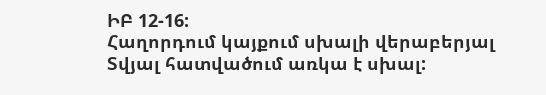ԻԲ 12-16:
Հաղորդում կայքում սխալի վերաբերյալ
Տվյալ հատվածում առկա է սխալ: